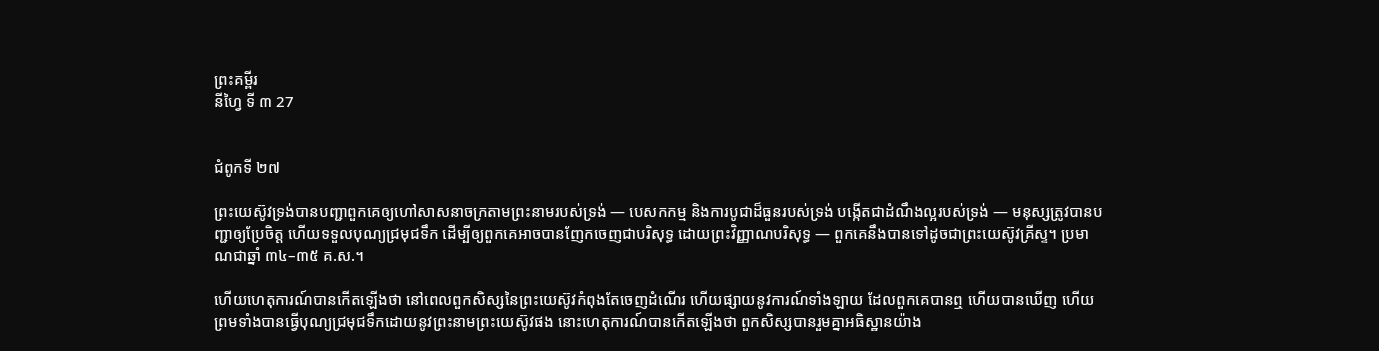ព្រះគម្ពីរ
នីហ្វៃ ទី ៣ 27


ជំពូកទី ២៧

ព្រះយេស៊ូវទ្រង់បានបញ្ជាពួកគេឲ្យហៅសាសនាចក្រតាមព្រះនាមរបស់ទ្រង់ — បេសកកម្ម និងការបូជាដ៏ធួនរបស់ទ្រង់ បង្កើតជាដំណឹងល្អរបស់ទ្រង់ — មនុស្សត្រូវបានបញ្ជាឲ្យប្រែចិត្ត ហើយទទួលបុណ្យជ្រមុជទឹក ដើម្បីឲ្យពួកគេអាចបានញែកចេញជាបរិសុទ្ធ ដោយព្រះវិញ្ញាណបរិសុទ្ធ — ពួកគេនឹងបានទៅដូចជាព្រះយេស៊ូវគ្រីស្ទ។ ប្រមាណជាឆ្នាំ ៣៤–៣៥ គ.ស.។

ហើយហេតុការណ៍បានកើតឡើងថា នៅពេលពួកសិស្សនៃព្រះយេស៊ូវកំពុងតែចេញដំណើរ ហើយផ្សាយនូវការណ៍ទាំងឡាយ ដែលពួកគេបានឮ ហើយបានឃើញ ហើយព្រមទាំងបានធ្វើបុណ្យជ្រមុជទឹកដោយនូវព្រះនាមព្រះយេស៊ូវផង នោះហេតុការណ៍បានកើតឡើងថា ពួកសិស្សបានរួមគ្នាអធិស្ឋានយ៉ាង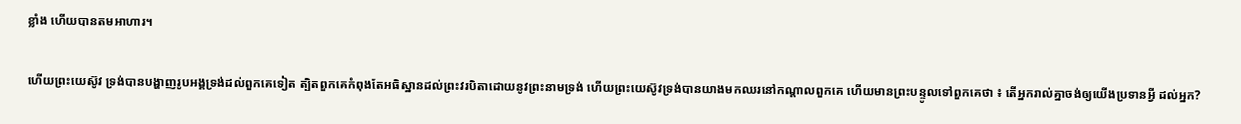ខ្លាំង ហើយបានតមអាហារ។

ហើយព្រះយេស៊ូវ ទ្រង់បានបង្ហាញរូបអង្គទ្រង់ដល់ពួកគេទៀត ត្បិតពួកគេកំពុងតែអធិស្ឋានដល់ព្រះវរបិតាដោយនូវព្រះនាមទ្រង់ ហើយព្រះយេស៊ូវទ្រង់បានយាងមកឈរនៅកណ្ដាលពួកគេ ហើយមានព្រះបន្ទូលទៅពួកគេថា ៖ តើអ្នករាល់គ្នាចង់ឲ្យយើងប្រទានអ្វី ដល់អ្នក?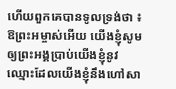ហើយពួកគេបានទូលទ្រង់ថា ៖ ឱព្រះអម្ចាស់អើយ យើងខ្ញុំសូមឲ្យព្រះអង្គប្រាប់យើងខ្ញុំនូវឈ្មោះដែលយើងខ្ញុំនឹងហៅសា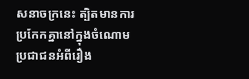សនាចក្រនេះ ត្បិតមានការប្រកែកគ្នានៅក្នុងចំណោមប្រជាជនអំពីរឿង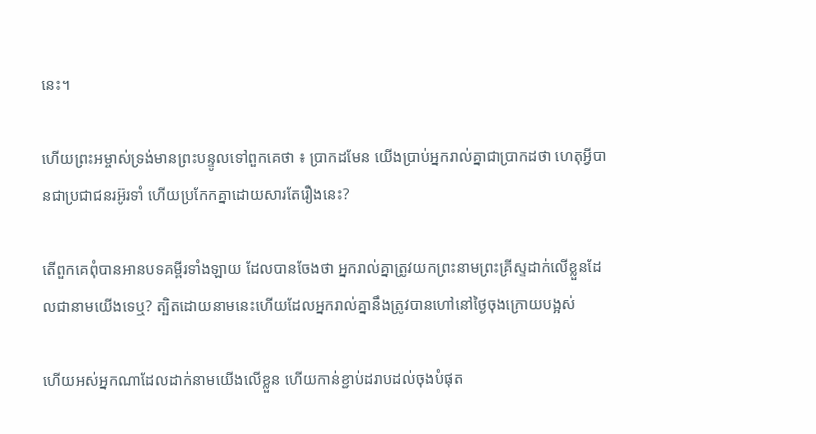នេះ។

ហើយព្រះអម្ចាស់ទ្រង់មានព្រះបន្ទូលទៅពួកគេថា ៖ ប្រាកដមែន យើងប្រាប់អ្នករាល់គ្នាជាប្រាកដថា ហេតុអ្វីបានជាប្រជាជនរអ៊ូរទាំ ហើយប្រកែកគ្នាដោយសារតែរឿងនេះ?

តើពួកគេពុំបានអានបទគម្ពីរទាំងឡាយ ដែលបានចែងថា អ្នករាល់គ្នាត្រូវយកព្រះនាមព្រះគ្រីស្ទដាក់លើខ្លួនដែលជានាមយើងទេឬ? ត្បិតដោយនាមនេះហើយដែលអ្នករាល់គ្នានឹងត្រូវបានហៅនៅថ្ងៃចុងក្រោយបង្អស់

ហើយអស់អ្នកណាដែលដាក់នាមយើងលើខ្លួន ហើយកាន់ខ្ជាប់ដរាបដល់ចុងបំផុត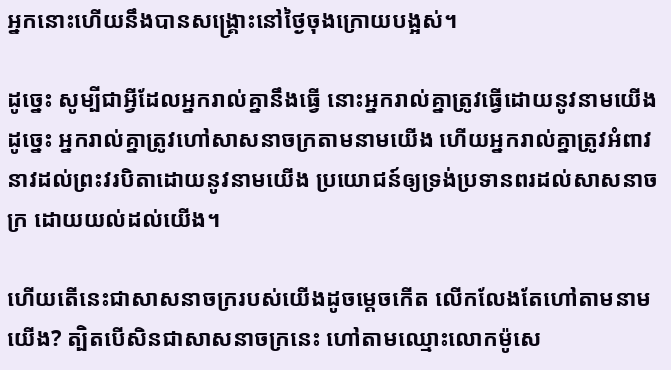អ្នកនោះហើយនឹងបានសង្គ្រោះនៅថ្ងៃចុងក្រោយបង្អស់។

ដូច្នេះ សូម្បីជាអ្វីដែលអ្នករាល់គ្នានឹងធ្វើ នោះអ្នករាល់គ្នាត្រូវធ្វើដោយនូវនាមយើង ដូច្នេះ អ្នករាល់គ្នាត្រូវហៅសាសនាចក្រតាមនាមយើង ហើយអ្នករាល់គ្នាត្រូវអំពាវនាវដល់ព្រះវរបិតាដោយនូវនាមយើង ប្រយោជន៍ឲ្យទ្រង់ប្រទានពរដល់សាសនាចក្រ ដោយយល់ដល់យើង។

ហើយតើនេះជាសាសនាចក្ររបស់យើងដូចម្ដេចកើត លើកលែងតែហៅតាមនាមយើង? ត្បិតបើសិនជាសាសនាចក្រនេះ ហៅតាមឈ្មោះលោកម៉ូសេ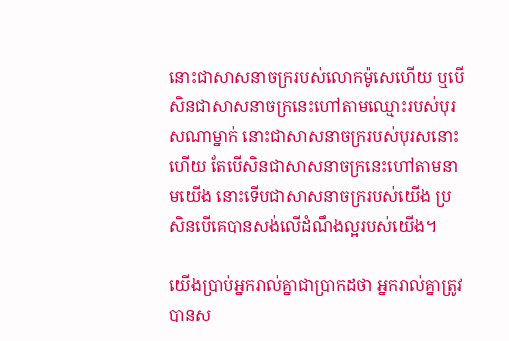នោះជាសាសនាចក្ររបស់លោកម៉ូសេហើយ ឬបើសិនជាសាសនាចក្រនេះហៅតាមឈ្មោះរបស់បុរសណាម្នាក់ នោះជាសាសនាចក្ររបស់បុរសនោះហើយ តែបើសិនជាសាសនាចក្រនេះហៅតាមនាមយើង នោះទើបជាសាសនាចក្ររបស់យើង ប្រសិនបើគេបានសង់លើដំណឹងល្អរបស់យើង។

យើងប្រាប់អ្នករាល់គ្នាជាប្រាកដថា អ្នករាល់គ្នាត្រូវបានស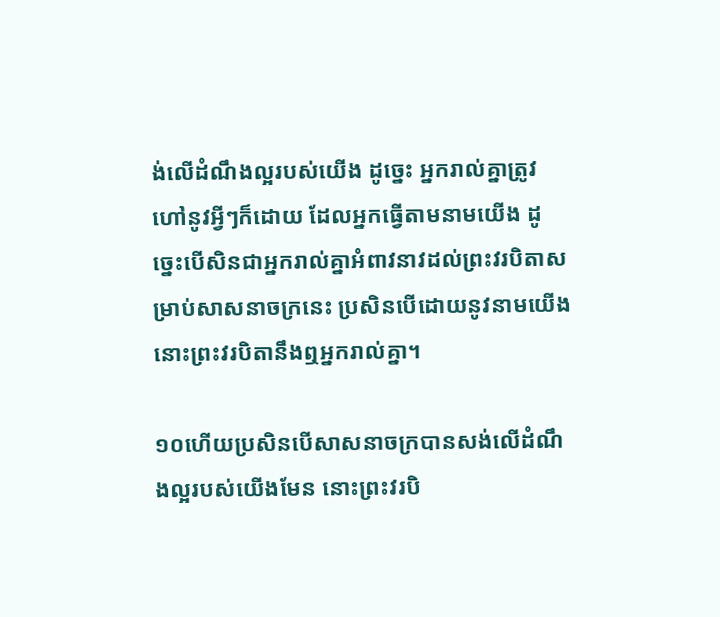ង់លើដំណឹងល្អរបស់យើង ដូច្នេះ អ្នករាល់គ្នាត្រូវហៅនូវអ្វីៗក៏ដោយ ដែលអ្នកធ្វើតាមនាមយើង ដូច្នេះបើសិនជាអ្នករាល់គ្នាអំពាវនាវដល់ព្រះវរបិតាសម្រាប់សាសនាចក្រនេះ ប្រសិនបើដោយនូវនាមយើង នោះព្រះវរបិតានឹងឮអ្នករាល់គ្នា។

១០ហើយប្រសិនបើសាសនាចក្របានសង់លើដំណឹងល្អរបស់យើងមែន នោះព្រះវរបិ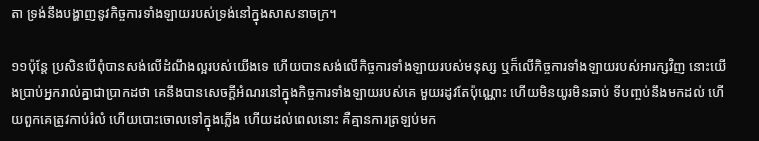តា ទ្រង់នឹងបង្ហាញនូវកិច្ចការទាំងឡាយរបស់ទ្រង់នៅក្នុងសាសនាចក្រ។

១១ប៉ុន្តែ ប្រសិនបើពុំបានសង់លើដំណឹងល្អរបស់យើងទេ ហើយបានសង់លើកិច្ចការទាំងឡាយរបស់មនុស្ស ឬក៏លើកិច្ចការទាំងឡាយរបស់អារក្សវិញ នោះយើងប្រាប់អ្នករាល់គ្នាជាប្រាកដថា គេនឹងបានសេចក្ដីអំណរនៅក្នុងកិច្ចការទាំងឡាយរបស់គេ មួយរដូវតែប៉ុណ្ណោះ ហើយមិនយូរមិនឆាប់ ទីបញ្ចប់នឹងមកដល់ ហើយពួកគេត្រូវកាប់រំលំ ហើយបោះចោលទៅក្នុងភ្លើង ហើយដល់ពេលនោះ គឺគ្មានការត្រឡប់មក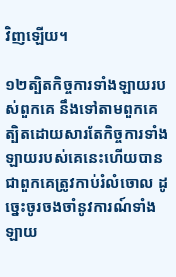វិញឡើយ។

១២ត្បិតកិច្ចការទាំងឡាយរបស់ពួកគេ នឹងទៅតាមពួកគេ ត្បិតដោយសារតែកិច្ចការទាំងឡាយរបស់គេនេះហើយបានជាពួកគេត្រូវកាប់រំលំចោល ដូច្នេះចូរចងចាំនូវការណ៍ទាំងឡាយ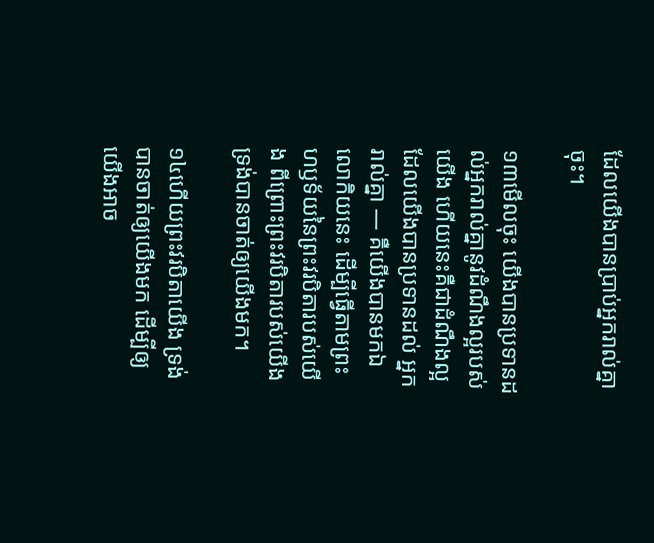ដែលយើងបានប្រាប់អ្នករាល់គ្នាចុះ។

១៣មើលចុះ យើងបានប្រទានដល់អ្នករាល់គ្នានូវដំណឹងល្អរបស់យើង ហើយនេះគឺជាដំណឹងល្អ ដែលយើងបានប្រទានដល់ អ្នករាល់គ្នា — គឺយើងបានមកឯលោកិយនេះ ដើម្បីធ្វើតាមព្រះហឫទ័យនៃព្រះវរបិតារបស់យើង ពីព្រោះព្រះវរបិតារបស់យើង ទ្រង់បានចាត់ឲ្យយើងមក។

១៤ហើយព្រះវរបិតាយើង ទ្រង់បានចាត់ឲ្យយើងមក ដើម្បីឲ្យយើងអាច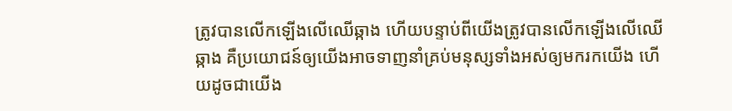ត្រូវបានលើកឡើងលើឈើឆ្កាង ហើយបន្ទាប់ពីយើងត្រូវបានលើកឡើងលើឈើឆ្កាង គឺប្រយោជន៍ឲ្យយើងអាចទាញនាំគ្រប់មនុស្សទាំងអស់ឲ្យមករកយើង ហើយដូចជាយើង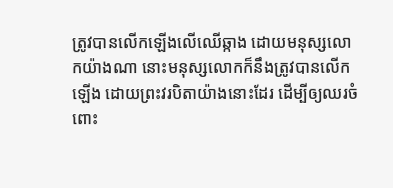ត្រូវបានលើកឡើងលើឈើឆ្កាង ដោយមនុស្សលោកយ៉ាងណា នោះមនុស្សលោកក៏នឹងត្រូវបានលើកឡើង ដោយព្រះវរបិតាយ៉ាងនោះដែរ ដើម្បីឲ្យឈរចំពោះ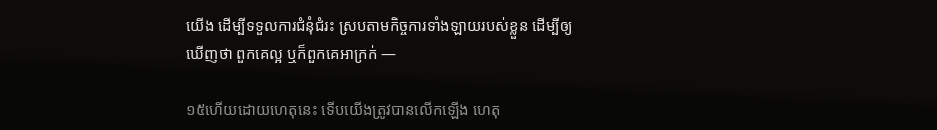យើង ដើម្បីទទួលការជំនុំជំរះ ស្របតាមកិច្ចការទាំងឡាយរបស់ខ្លួន ដើម្បីឲ្យឃើញថា ពួកគេល្អ ឬក៏ពួកគេអាក្រក់ —

១៥ហើយដោយហេតុនេះ ទើបយើងត្រូវបានលើកឡើង ហេតុ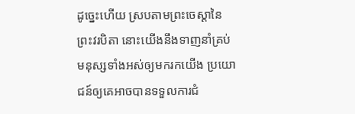ដូច្នេះហើយ ស្របតាមព្រះចេស្ដានៃព្រះវរបិតា នោះយើងនឹងទាញនាំគ្រប់មនុស្សទាំងអស់ឲ្យមករកយើង ប្រយោជន៍ឲ្យគេអាចបានទទួលការជំ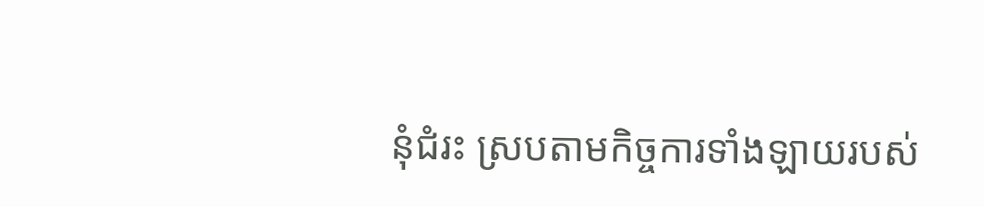នុំជំរះ ស្របតាមកិច្ចការទាំងឡាយរបស់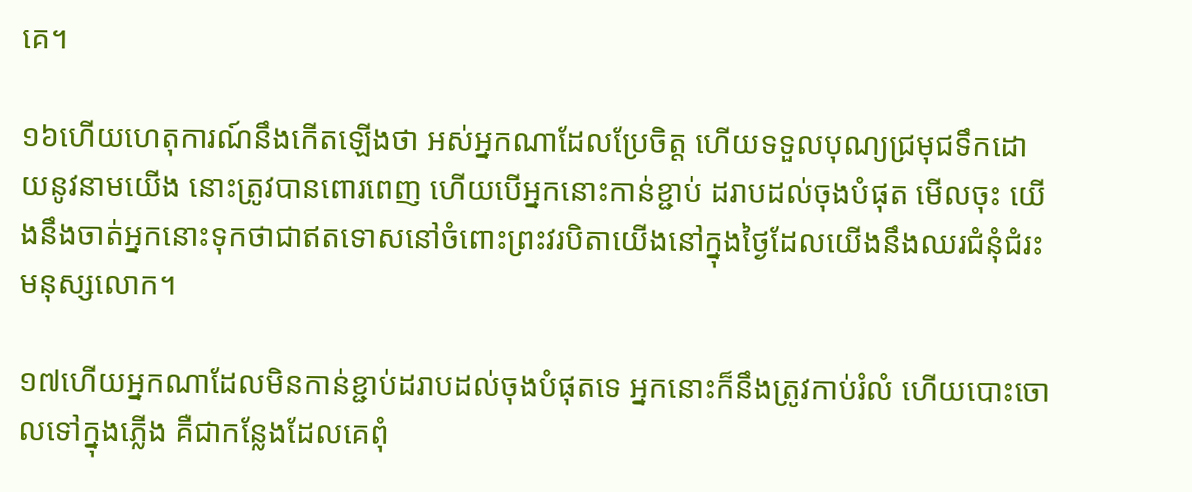គេ។

១៦ហើយហេតុការណ៍នឹងកើតឡើងថា អស់អ្នកណាដែលប្រែចិត្ត ហើយទទួលបុណ្យជ្រមុជទឹកដោយនូវនាមយើង នោះត្រូវបានពោរពេញ ហើយបើអ្នកនោះកាន់ខ្ជាប់ ដរាបដល់ចុងបំផុត មើលចុះ យើងនឹងចាត់អ្នកនោះទុកថាជាឥតទោសនៅចំពោះព្រះវរបិតាយើងនៅក្នុងថ្ងៃដែលយើងនឹងឈរជំនុំជំរះមនុស្សលោក។

១៧ហើយអ្នកណាដែលមិនកាន់ខ្ជាប់ដរាបដល់ចុងបំផុតទេ អ្នកនោះក៏នឹងត្រូវកាប់រំលំ ហើយបោះចោលទៅក្នុងភ្លើង គឺជាកន្លែងដែលគេពុំ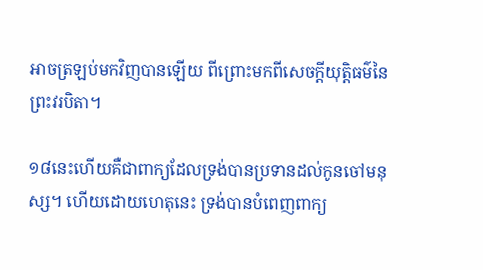អាចត្រឡប់មកវិញបានឡើយ ពីព្រោះមកពីសេចក្ដីយុត្តិធម៌នៃព្រះវរបិតា។

១៨នេះហើយគឺជាពាក្យដែលទ្រង់បានប្រទានដល់កូនចៅមនុស្ស។ ហើយដោយហេតុនេះ ទ្រង់បានបំពេញពាក្យ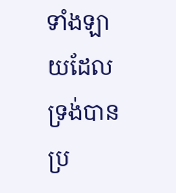ទាំងឡាយដែលទ្រង់បានប្រ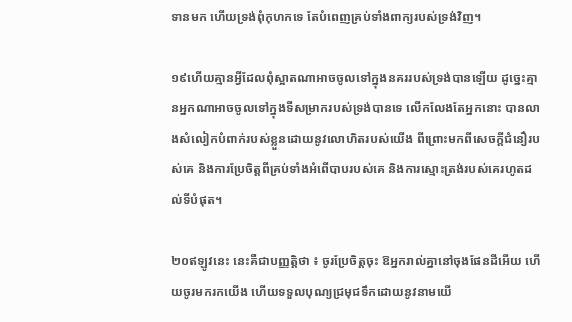ទានមក ហើយទ្រង់ពុំកុហកទេ តែបំពេញគ្រប់ទាំងពាក្យរបស់ទ្រង់វិញ។

១៩ហើយគ្មានអ្វីដែលពុំស្អាតណាអាចចូលទៅក្នុងនគររបស់ទ្រង់បានឡើយ ដូច្នេះគ្មានអ្នកណាអាចចូលទៅក្នុងទីសម្រាករបស់ទ្រង់បានទេ លើកលែងតែអ្នកនោះ បានលាងសំលៀកបំពាក់របស់ខ្លួនដោយនូវលោហិតរបស់យើង ពីព្រោះមកពីសេចក្ដីជំនឿរបស់គេ និងការប្រែចិត្តពីគ្រប់ទាំងអំពើបាបរបស់គេ និងការស្មោះត្រង់របស់គេរហូតដល់ទីបំផុត។

២០ឥឡូវនេះ នេះគឺជាបញ្ញត្តិថា ៖ ចូរប្រែចិត្តចុះ ឱអ្នករាល់គ្នានៅចុងផែនដីអើយ ហើយចូរមករកយើង ហើយទទួលបុណ្យជ្រមុជទឹកដោយនូវនាមយើ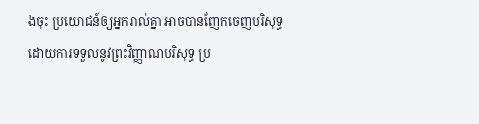ងចុះ ប្រយោជន៍ឲ្យអ្នករាល់គ្នា អាចបានញែកចេញបរិសុទ្ធ ដោយការទទួលនូវព្រះវិញ្ញាណបរិសុទ្ធ ប្រ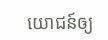យោជន៍ឲ្យ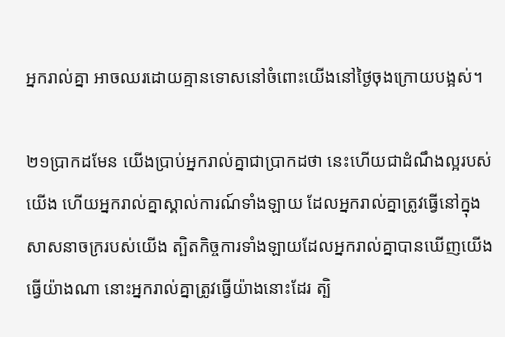អ្នករាល់គ្នា អាចឈរដោយគ្មានទោសនៅចំពោះយើងនៅថ្ងៃចុងក្រោយបង្អស់។

២១ប្រាកដមែន យើងប្រាប់អ្នករាល់គ្នាជាប្រាកដថា នេះហើយជាដំណឹងល្អរបស់យើង ហើយអ្នករាល់គ្នាស្គាល់ការណ៍ទាំងឡាយ ដែលអ្នករាល់គ្នាត្រូវធ្វើនៅក្នុងសាសនាចក្ររបស់យើង ត្បិតកិច្ចការទាំងឡាយដែលអ្នករាល់គ្នាបានឃើញយើងធ្វើយ៉ាងណា នោះអ្នករាល់គ្នាត្រូវធ្វើយ៉ាងនោះដែរ ត្បិ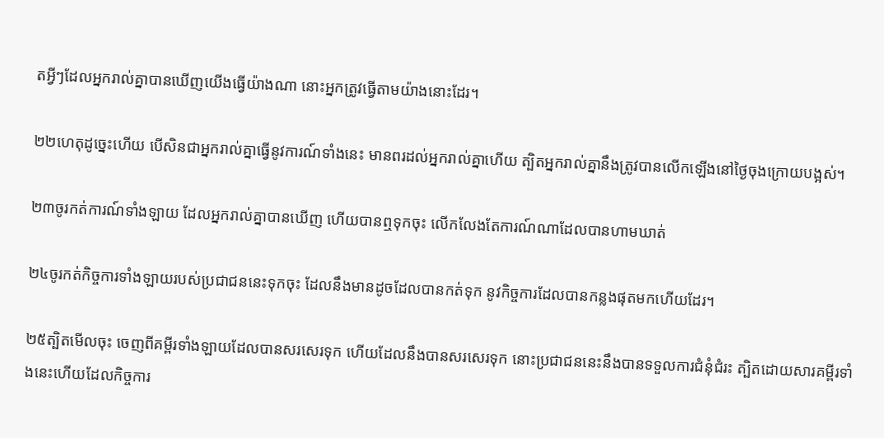តអ្វីៗដែលអ្នករាល់គ្នាបានឃើញយើងធ្វើយ៉ាងណា នោះអ្នកត្រូវធ្វើតាមយ៉ាងនោះដែរ។

២២ហេតុដូច្នេះហើយ បើសិនជាអ្នករាល់គ្នាធ្វើនូវការណ៍ទាំងនេះ មានពរដល់អ្នករាល់គ្នាហើយ ត្បិតអ្នករាល់គ្នានឹងត្រូវបានលើកឡើងនៅថ្ងៃចុងក្រោយបង្អស់។

២៣ចូរកត់ការណ៍ទាំងឡាយ ដែលអ្នករាល់គ្នាបានឃើញ ហើយបានឮទុកចុះ លើកលែងតែការណ៍ណាដែលបានហាមឃាត់

២៤ចូរកត់កិច្ចការទាំងឡាយរបស់ប្រជាជននេះទុកចុះ ដែលនឹងមានដូចដែលបានកត់ទុក នូវកិច្ចការដែលបានកន្លងផុតមកហើយដែរ។

២៥ត្បិតមើលចុះ ចេញពីគម្ពីរទាំងឡាយដែលបានសរសេរទុក ហើយដែលនឹងបានសរសេរទុក នោះប្រជាជននេះនឹងបានទទួលការជំនុំជំរះ ត្បិតដោយសារគម្ពីរទាំងនេះហើយដែលកិច្ចការ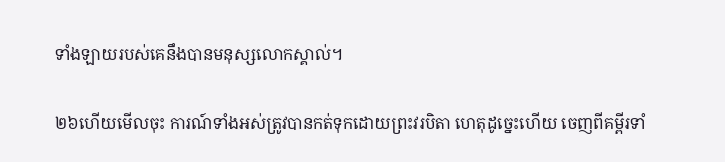ទាំងឡាយរបស់គេនឹងបានមនុស្សលោកស្គាល់។

២៦ហើយមើលចុះ ការណ៍ទាំងអស់ត្រូវបានកត់ទុកដោយព្រះវរបិតា ហេតុដូច្នេះហើយ ចេញពីគម្ពីរទាំ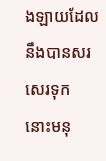ងឡាយដែលនឹងបានសរសេរទុក នោះមនុ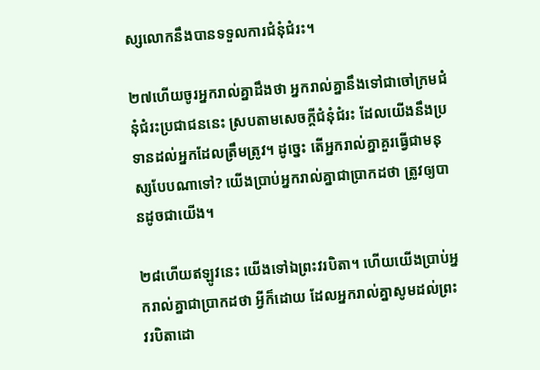ស្សលោកនឹងបានទទួលការជំនុំជំរះ។

២៧ហើយចូរអ្នករាល់គ្នាដឹងថា អ្នករាល់គ្នានឹងទៅជាចៅក្រមជំនុំជំរះប្រជាជននេះ ស្របតាមសេចក្ដីជំនុំជំរះ ដែលយើងនឹងប្រទានដល់អ្នកដែលត្រឹមត្រូវ។ ដូច្នេះ តើអ្នករាល់គ្នាគួរធ្វើជាមនុស្សបែបណាទៅ? យើងប្រាប់អ្នករាល់គ្នាជាប្រាកដថា ត្រូវឲ្យបានដូចជាយើង។

២៨ហើយឥឡូវនេះ យើងទៅឯព្រះវរបិតា។ ហើយយើងប្រាប់អ្នករាល់គ្នាជាប្រាកដថា អ្វីក៏ដោយ ដែលអ្នករាល់គ្នាសូមដល់ព្រះវរបិតាដោ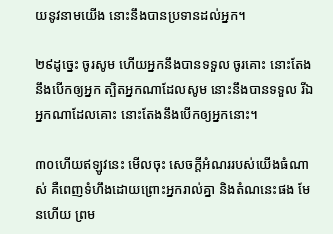យនូវនាមយើង នោះនឹងបានប្រទានដល់អ្នក។

២៩ដូច្នេះ ចូរសូម ហើយអ្នកនឹងបានទទួល ចូរគោះ នោះតែងនឹងបើកឲ្យអ្នក ត្បិតអ្នកណាដែលសូម នោះនឹងបានទទួល រីឯអ្នកណាដែលគោះ នោះតែងនឹងបើកឲ្យអ្នកនោះ។

៣០ហើយឥឡូវនេះ មើលចុះ សេចក្ដីអំណររបស់យើងធំណាស់ គឺពេញទំហឹងដោយព្រោះអ្នករាល់គ្នា និងតំណនេះផង មែនហើយ ព្រម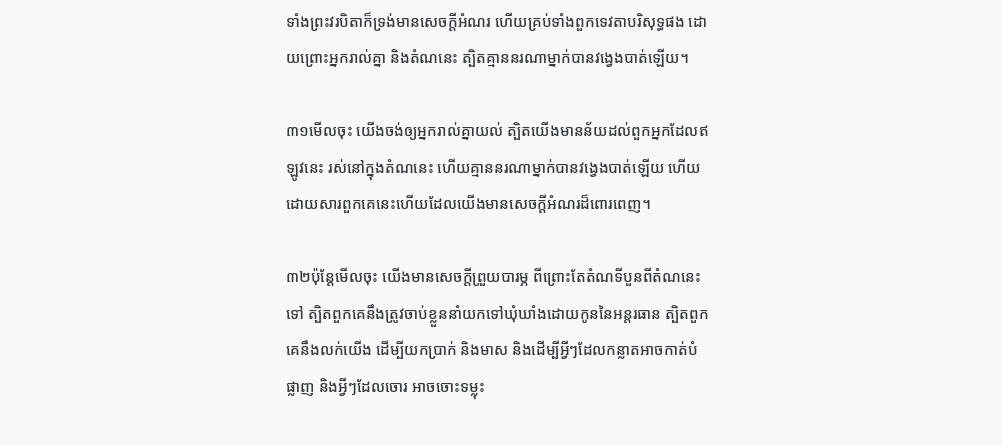ទាំងព្រះវរបិតាក៏ទ្រង់មានសេចក្ដីអំណរ ហើយគ្រប់ទាំងពួកទេវតាបរិសុទ្ធផង ដោយព្រោះអ្នករាល់គ្នា និងតំណនេះ ត្បិតគ្មាននរណាម្នាក់បានវង្វេងបាត់ឡើយ។

៣១មើលចុះ យើងចង់ឲ្យអ្នករាល់គ្នាយល់ ត្បិតយើងមានន័យដល់ពួកអ្នកដែលឥឡូវនេះ រស់នៅក្នុងតំណនេះ ហើយគ្មាននរណាម្នាក់បានវង្វេងបាត់ឡើយ ហើយដោយសារពួកគេនេះហើយដែលយើងមានសេចក្ដីអំណរដ៏ពោរពេញ។

៣២ប៉ុន្តែមើលចុះ យើងមានសេចក្ដីព្រួយបារម្ភ ពីព្រោះតែតំណទីបួនពីតំណនេះទៅ ត្បិតពួកគេនឹងត្រូវចាប់ខ្លួននាំយកទៅឃុំឃាំងដោយកូននៃអន្តរធាន ត្បិតពួកគេនឹងលក់យើង ដើម្បីយកប្រាក់ និងមាស និងដើម្បីអ្វីៗដែលកន្លាតអាចកាត់បំផ្លាញ និងអ្វីៗដែលចោរ អាចចោះទម្លុះ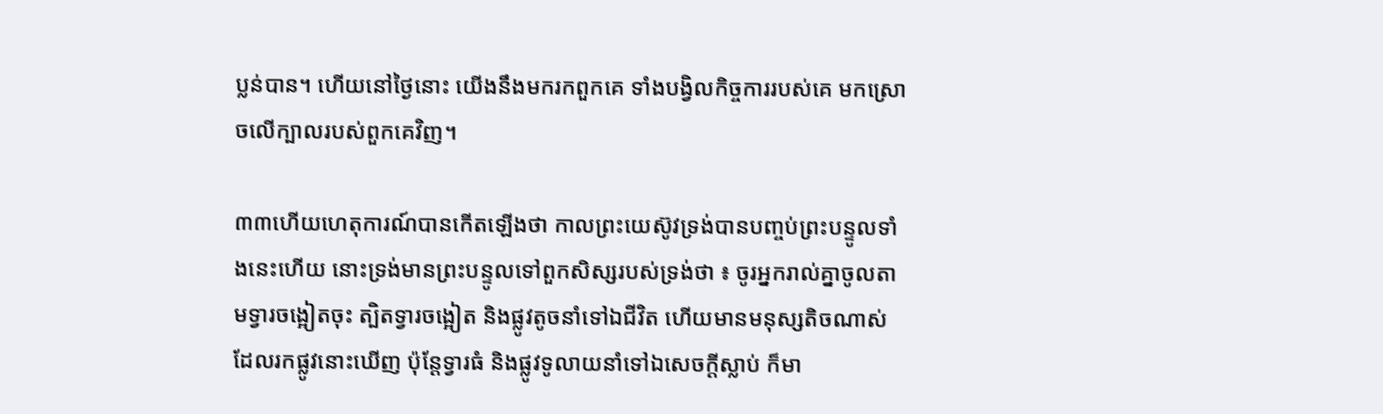ប្លន់បាន។ ហើយនៅថ្ងៃនោះ យើងនឹងមករកពួកគេ ទាំងបង្វិលកិច្ចការរបស់គេ មកស្រោចលើក្បាលរបស់ពួកគេវិញ។

៣៣ហើយហេតុការណ៍បានកើតឡើងថា កាលព្រះយេស៊ូវទ្រង់បានបញ្ចប់ព្រះបន្ទូលទាំងនេះហើយ នោះទ្រង់មានព្រះបន្ទូលទៅពួកសិស្សរបស់ទ្រង់ថា ៖ ចូរអ្នករាល់គ្នាចូលតាមទ្វារចង្អៀតចុះ ត្បិតទ្វារចង្អៀត និងផ្លូវតូចនាំទៅឯជីវិត ហើយមានមនុស្សតិចណាស់ដែលរកផ្លូវនោះឃើញ ប៉ុន្តែទ្វារធំ និងផ្លូវទូលាយនាំទៅឯសេចក្ដីស្លាប់ ក៏មា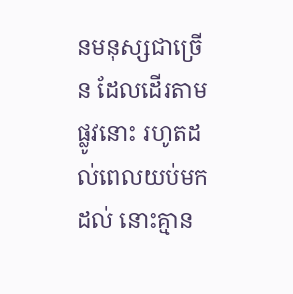នមនុស្សជាច្រើន ដែលដើរតាមផ្លូវនោះ រហូតដល់ពេលយប់មកដល់ នោះគ្មាន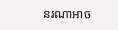នរណាអាច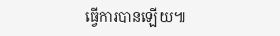ធ្វើការបានឡើយ៕